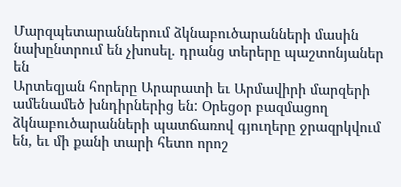Մարզպետարաններում ձկնաբուծարանների մասին նախընտրում են չխոսել. դրանց տերերը պաշտոնյաներ են
Արտեզյան հորերը Արարատի եւ Արմավիրի մարզերի ամենամեծ խնդիրներից են: Օրեցօր բազմացող ձկնաբուծարանների պատճառով գյուղերը ջրազրկվում են, եւ մի քանի տարի հետո որոշ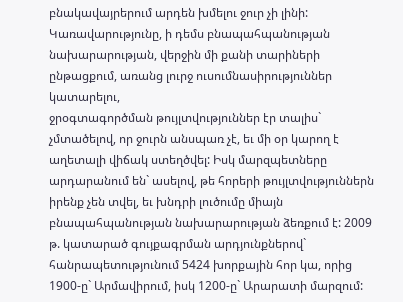բնակավայրերում արդեն խմելու ջուր չի լինի: Կառավարությունը, ի դեմս բնապահպանության նախարարության, վերջին մի քանի տարիների ընթացքում, առանց լուրջ ուսումնասիրություններ կատարելու,
ջրօգտագործման թույլտվություններ էր տալիս` չմտածելով, որ ջուրն անսպառ չէ, եւ մի օր կարող է աղետալի վիճակ ստեղծվել: Իսկ մարզպետները արդարանում են` ասելով, թե հորերի թույլտվություններն իրենք չեն տվել, եւ խնդրի լուծումը միայն բնապահպանության նախարարության ձեռքում է: 2009 թ. կատարած գույքագրման արդյունքներով` հանրապետությունում 5424 խորքային հոր կա, որից 1900-ը` Արմավիրում, իսկ 1200-ը` Արարատի մարզում: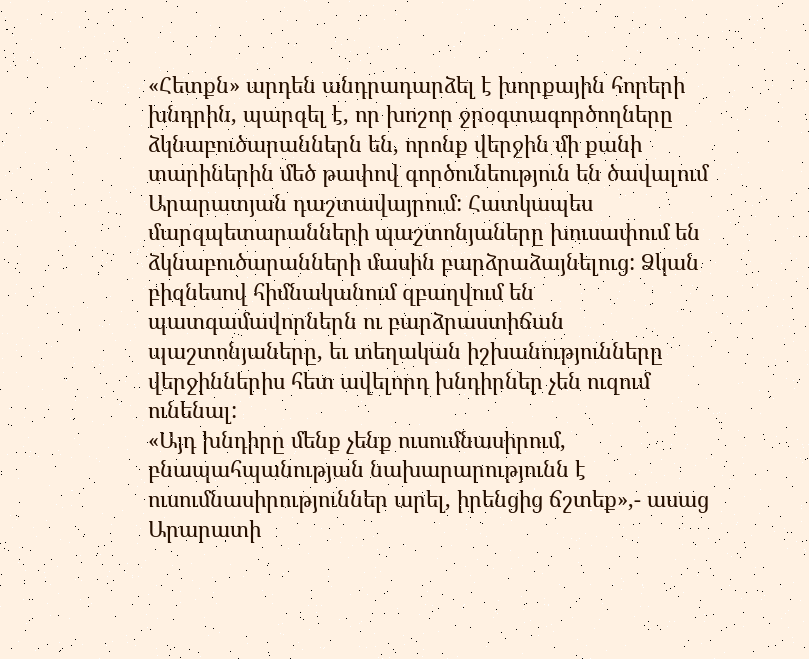«Հետքն» արդեն անդրադարձել է խորքային հորերի խնդրին, պարզել է, որ խոշոր ջրօգտագործողները ձկնաբուծարաններն են, որոնք վերջին մի քանի տարիներին մեծ թափով գործունեություն են ծավալում Արարատյան դաշտավայրում: Հատկապես մարզպետարանների պաշտոնյաները խուսափում են ձկնաբուծարանների մասին բարձրաձայնելուց: Ձկան բիզնեսով հիմնականում զբաղվում են պատգամավորներն ու բարձրաստիճան պաշտոնյաները, եւ տեղական իշխանությունները վերջիններիս հետ ավելորդ խնդիրներ չեն ուզում ունենալ:
«Այդ խնդիրը մենք չենք ուսումնասիրում, բնապահպանության նախարարությունն է ուսումնասիրություններ արել, իրենցից ճշտեք»,- ասաց Արարատի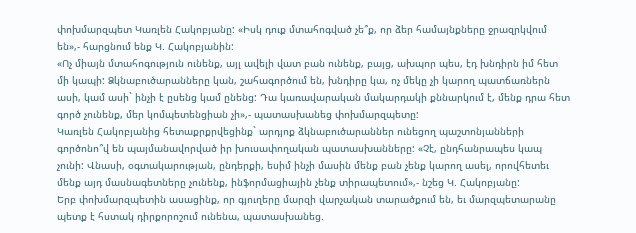փոխմարզպետ Կառլեն Հակոբյանը: «Իսկ դուք մտահոգված չե՞ք, որ ձեր համայնքները ջրազրկվում են»,- հարցնում ենք Կ. Հակոբյանին:
«Ոչ միայն մտահոգություն ունենք, այլ ավելի վատ բան ունենք, բայց, ախպոր պես, էդ խնդիրն իմ հետ մի կապի: Ձկնաբուծարանները կան, շահագործում են, խնդիրը կա, ոչ մեկը չի կարող պատճառներն ասի, կամ ասի` ինչի է ըսենց կամ ընենց: Դա կառավարական մակարդակի քննարկում է, մենք դրա հետ գործ չունենք, մեր կոմպետենցիան չի»,- պատասխանեց փոխմարզպետը:
Կառլեն Հակոբյանից հետաքրքրվեցինք` արդյոք ձկնաբուծարաններ ունեցող պաշտոնյանների գործոնո՞վ են պայմանավորված իր խուսափողական պատասխանները: «Չէ, ընդհանրապես կապ չունի: Վնասի, օգտակարության, ընդերքի, եսիմ ինչի մասին մենք բան չենք կարող ասել, որովհետեւ մենք այդ մասնագետները չունենք, ինֆորմացիային չենք տիրապետում»,- նշեց Կ. Հակոբյանը:
Երբ փոխմարզպետին ասացինք, որ գյուղերը մարզի վարչական տարածքում են, եւ մարզպետարանը պետք է հստակ դիրքորոշում ունենա, պատասխանեց.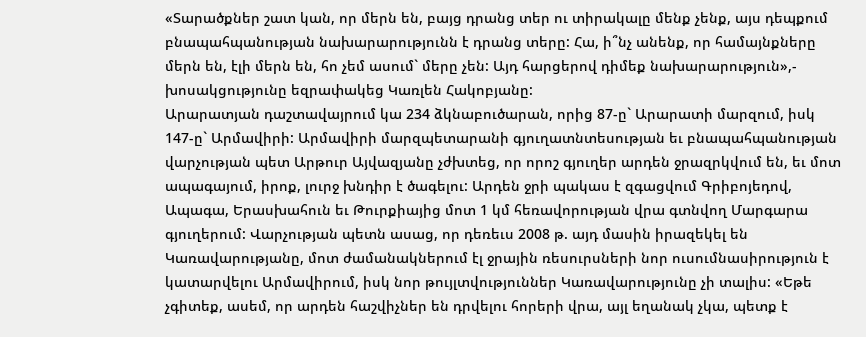«Տարածքներ շատ կան, որ մերն են, բայց դրանց տեր ու տիրակալը մենք չենք, այս դեպքում բնապահպանության նախարարությունն է դրանց տերը: Հա, ի՞նչ անենք, որ համայնքները մերն են, էլի մերն են, հո չեմ ասում` մերը չեն: Այդ հարցերով դիմեք նախարարություն»,- խոսակցությունը եզրափակեց Կառլեն Հակոբյանը:
Արարատյան դաշտավայրում կա 234 ձկնաբուծարան, որից 87-ը` Արարատի մարզում, իսկ 147-ը` Արմավիրի: Արմավիրի մարզպետարանի գյուղատնտեսության եւ բնապահպանության վարչության պետ Արթուր Այվազյանը չժխտեց, որ որոշ գյուղեր արդեն ջրազրկվում են, եւ մոտ ապագայում, իրոք, լուրջ խնդիր է ծագելու: Արդեն ջրի պակաս է զգացվում Գրիբոյեդով, Ապագա, Երասխահուն եւ Թուրքիայից մոտ 1 կմ հեռավորության վրա գտնվող Մարգարա գյուղերում: Վարչության պետն ասաց, որ դեռեւս 2008 թ. այդ մասին իրազեկել են Կառավարությանը, մոտ ժամանակներում էլ ջրային ռեսուրսների նոր ուսումնասիրություն է կատարվելու Արմավիրում, իսկ նոր թույլտվություններ Կառավարությունը չի տալիս: «Եթե չգիտեք, ասեմ, որ արդեն հաշվիչներ են դրվելու հորերի վրա, այլ եղանակ չկա, պետք է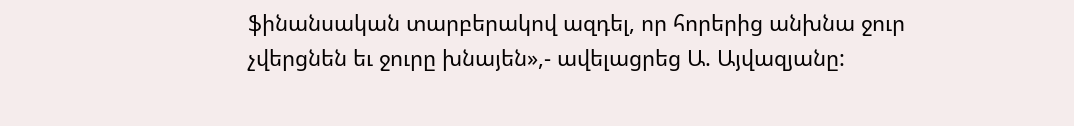ֆինանսական տարբերակով ազդել, որ հորերից անխնա ջուր չվերցնեն եւ ջուրը խնայեն»,- ավելացրեց Ա. Այվազյանը: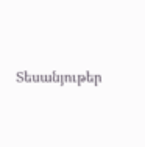Տեսանյութեր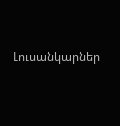Լուսանկարներ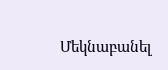Մեկնաբանել